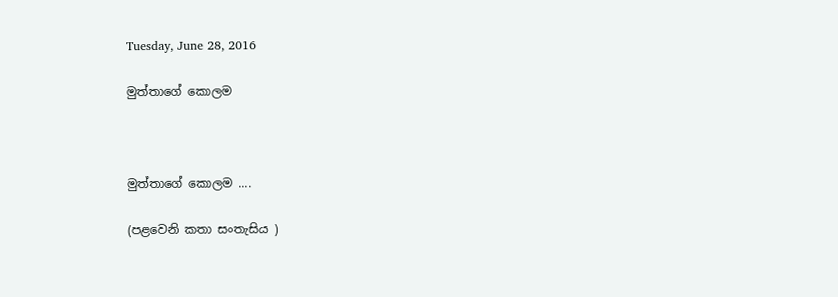Tuesday, June 28, 2016

මුත්තාගේ කොලම



මුත්තාගේ කොලම ....

(පළවෙනි කතා සංතැසිය )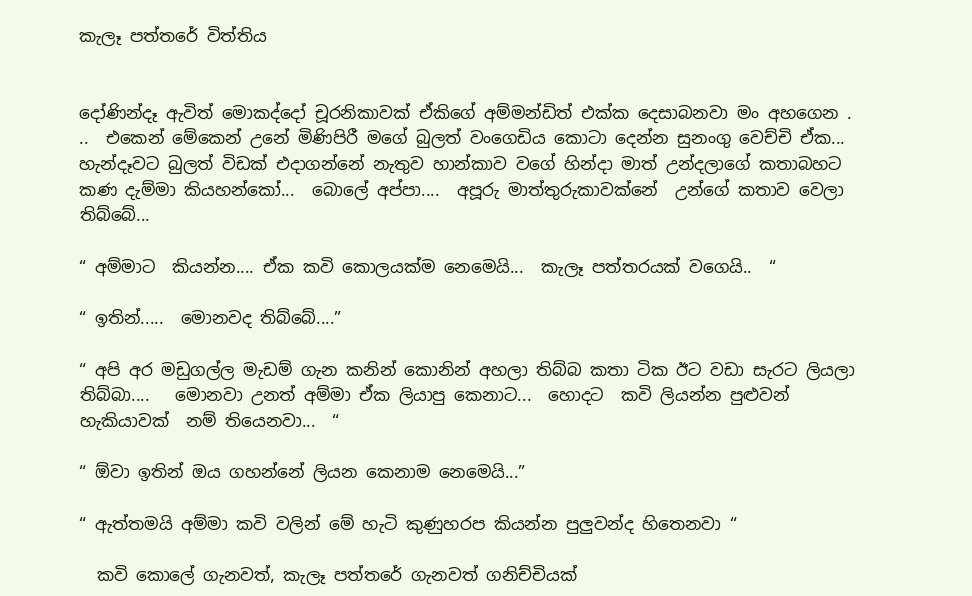කැලෑ පත්තරේ විත්තිය


දෝණින්දෑ ඇවිත් මොකද්දෝ චූරනිකාවක් ඒකිගේ අම්මන්ඩිත් එක්ක දෙසාබනවා මං අහගෙන . ..  එකෙන් මේකෙන් උනේ මිණිපිරී මගේ බුලත් වංගෙඩිය කොටා දෙන්න සුනංගු වෙච්චි ඒක...  හැන්දෑවට බුලත් විඩක් එදාගන්නේ නැතුව හාන්කාව වගේ හින්දා මාත් උන්දලාගේ කතාබහට කණ දැම්මා කියහන්කෝ...  බොලේ අප්පා....  අපූරු මාත්තුරුකාවක්නේ  උන්ගේ කතාව වෙලා තිබ්බේ...

“ අම්මාට  කියන්න.... ඒක කවි කොලයක්ම නෙමෙයි...  කැලෑ පත්තරයක් වගෙයි..  “

“ ඉතින්.....  මොනවද තිබ්බේ....”

“ අපි අර මඩුගල්ල මැඩම් ගැන කනින් කොනින් අහලා තිබ්බ කතා ටික ඊට වඩා සැරට ලියලා තිබ්බා....   මොනවා උනත් අම්මා ඒක ලියාපු කෙනාට...  හොදට  කවි ලියන්න පුළුවන් හැකියාවක්  නම් තියෙනවා...  “

“ ඕවා ඉතින් ඔය ගහන්නේ ලියන කෙනාම නෙමෙයි...”

“ ඇත්තමයි අම්මා කවි වලින් මේ හැටි කුණුහරප කියන්න පුලුවන්ද හිතෙනවා “

  කවි කොලේ ගැනවත්, කැලෑ පත්තරේ ගැනවත් ගනිච්චියක්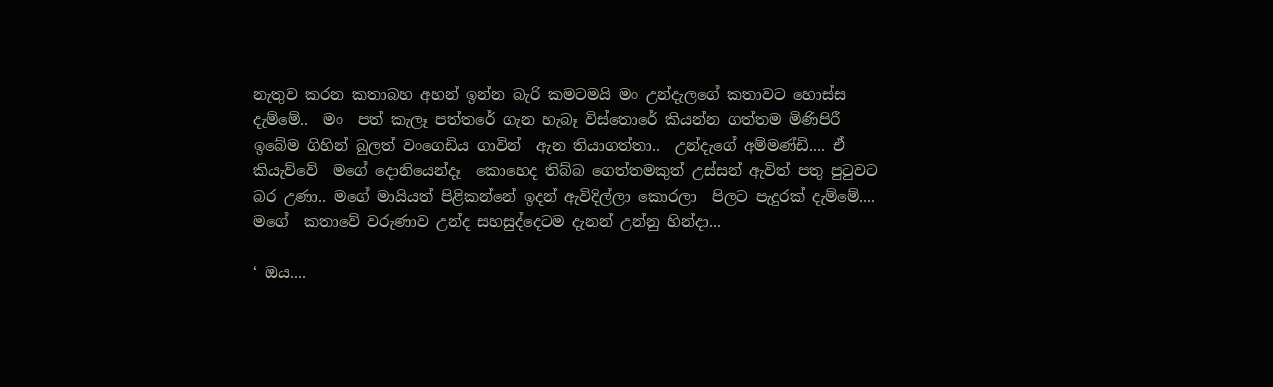නැතුව කරන කතාබහ අහන් ඉන්න බැරි කමටමයි මං උන්දැලගේ කතාවට හොස්ස දැම්මේ..  මං  පත් කැලෑ පත්තරේ ගැන හැබෑ විස්තොරේ කියන්න ගත්තම මිණිපිරී  ඉබේම ගිහින් බුලත් වංගෙඩිය ගාවින්  ඇන තියාගත්තා..  උන්දැගේ අම්මණ්ඩි.... ඒ කියැව්වේ  මගේ දොනියෙන්දෑ  කොහෙද තිබ්බ ගෙත්තමකුත් උස්සන් ඇවිත් පතු පුටුවට බර උණා.. මගේ මායියත් පිළිකන්නේ ඉදන් ඇවිදිල්ලා කොරලා  පිලට පැදුරක් දැම්මේ.... මගේ  කතාවේ වරුණාව උන්ද සහසුද්දෙටම දැනන් උන්නු හින්දා...

‘ ඔය....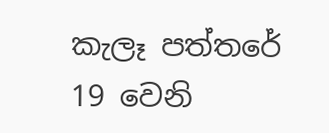කැලෑ පත්තරේ  19 වෙනි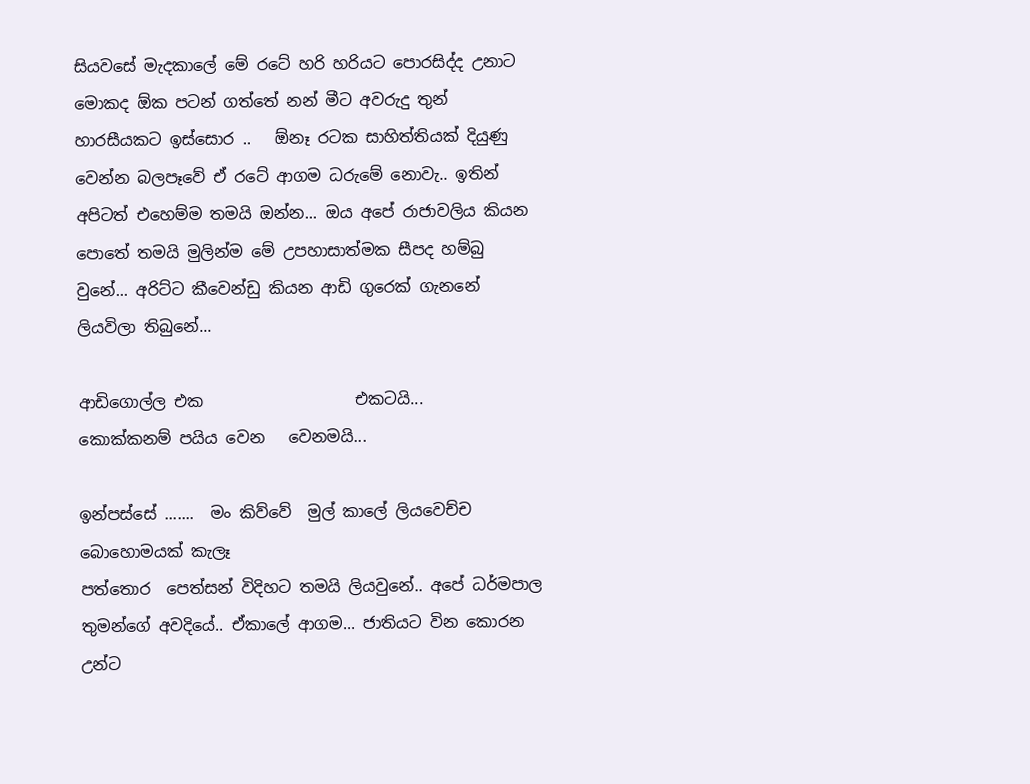සියවසේ මැදකාලේ මේ රටේ හරි හරියට පොරසිද්ද උනාට මොකද ඕක පටන් ගත්තේ නන් මීට අවරුදු තුන් හාරසීයකට ඉස්සොර ..   ඕනෑ රටක සාහිත්තියක් දියුණු වෙන්න බලපෑවේ ඒ රටේ ආගම ධරුමේ නොවැ.. ඉතින් අපිටත් එහෙම්ම තමයි ඔන්න... ඔය අපේ රාජාවලිය කියන පොතේ තමයි මුලින්ම මේ උපහාසාත්මක සීපද හම්බු වුනේ... අරිට්ට කීවෙන්ඩු කියන ආඩි ගුරෙක් ගැනනේ ලියවිලා තිබුනේ...

ආඩිගොල්ල එක                   එකටයි...
කොක්කනම් පයිය වෙන   වෙනමයි...

ඉන්පස්සේ .......  මං කිව්වේ  මුල් කාලේ ලියවෙච්ච  බොහොමයක් කැලෑ
පත්තොර  පෙත්සන් විදිහට තමයි ලියවුනේ.. අපේ ධර්මපාල තුමන්ගේ අවදියේ.. ඒකාලේ ආගම... ජාතියට වින කොරන උන්ට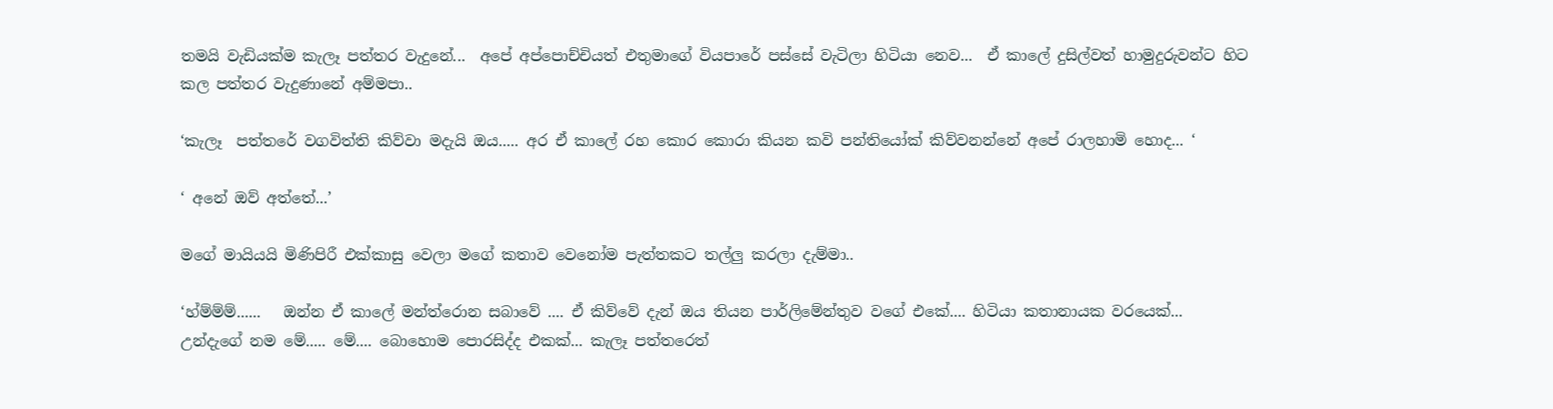තමයි වැඩියක්ම කැලෑ පත්තර වැදුනේ...  අපේ අප්පොච්චියත් එතුමාගේ වියපාරේ පස්සේ වැටිලා හිටියා නෙව...  ඒ කාලේ දුසිල්වත් හාමුදුරුවන්ට හිට කල පත්තර වැදුණානේ අම්මපා..

‘කැලෑ  පත්තරේ වගවිත්ති කිව්වා මදැයි ඔය..... අර ඒ කාලේ රහ කොර කොරා කියන කවි පන්තියෝක් කිව්වනන්නේ අපේ රාලහාමි හොද... ‘

‘ අනේ ඔව් අත්තේ...’

මගේ මායියයි මිණිපිරී එක්කාසු වෙලා මගේ කතාව වෙනෝම පැත්තකට තල්ලු කරලා දැම්මා..

‘හ්ම්ම්ම්......   ඔන්න ඒ කාලේ මන්ත්රොන සබාවේ .... ඒ කිව්වේ දැන් ඔය තියන පාර්ලිමේන්තුව වගේ එකේ.... හිටියා කතානායක වරයෙක්...   උන්දැගේ නම මේ..... මේ.... බොහොම පොරසිද්ද එකක්... කැලෑ පත්තරෙත්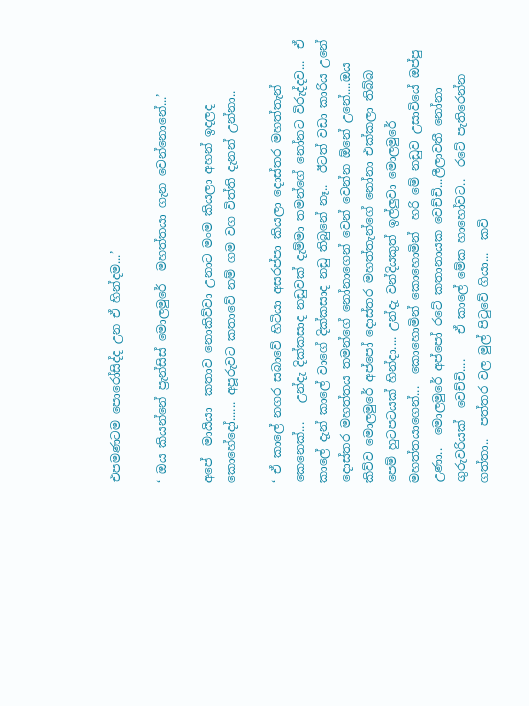එපමණටම පොරෝසිද්ද උන ඒ හින්දම...’

‘ ඔය කියන්නේ ප්‍රැන්සිස් මොලමුරේ  මහත්තයා ගැන වෙන්නොනේ...’

අපේ  මායියා  කතාව නොකිව්වා උනාට මංම කියලා අහන් ඉදලද කොහේදෝ...... අපූරුවට කතාවේ නම් ගම වග විත්ති දැනන් උන්නා..

‘ ඒ කාලේ නගර සබාවේ හිටියා අසරප්පා කියලා දොස්තර මහත්තැන් කෙනෙක්...   උන්දැ දික්කසාද නඩුවක් දැම්මා තමන්ගේ නෝනට විරුද්දව...  ඒ කාලේ දැන් කාලේ වාගේ දික්කසාද නඩු තිබුනේ නෑ..  ඊටත් වඩා කාරිය උනේ දොස්තර මහත්තය තමන්ගේ නෝනාගෙන් වෙන් වෙන්න ඕනේ උනේ....ඔය කිව්ව මොලමුරේ අප්පෝ දොස්තර මහත්තැන්ගේ නෝනා එක්කලා තිබ්බ පෙම් හුටපටයක් හින්දා.... උන්දැ වන්දියකුත් ඉල්ලුවා මොලමුරේ මහත්තයාගෙන්...  කොහොමින් කොහොමින්  හරි මේ නඩුව උසාවියේ ඔප්පු උණා..  මොලමුරේ අප්පෝ රටේ කතානායක වෙච්චි...ලීලාවතී නෝනා ගුරුවරියක්  වෙච්චි....    ඒ කාලේ මේක හාහෝවට..  රටේ පැතිරෙන්න ගත්තා..  පත්තර වල මුල් පිටුවේ ගියා...  කවි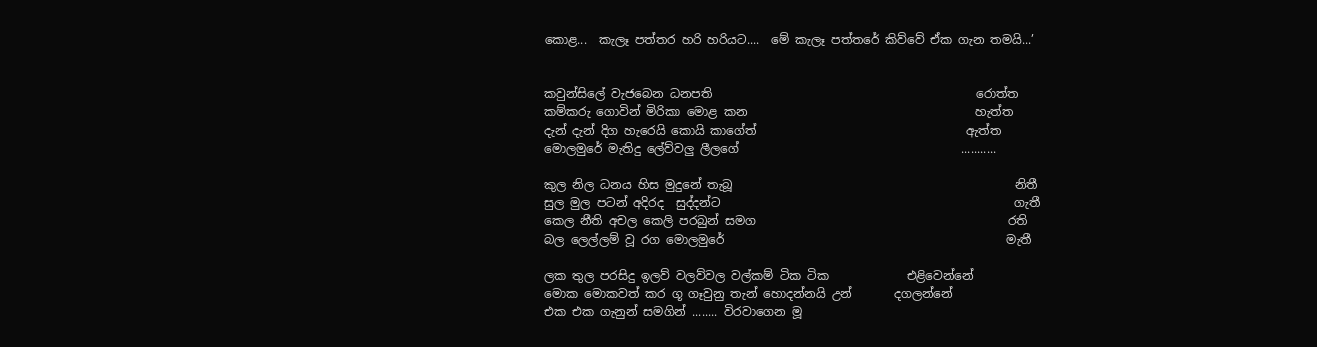කොළ...  කැලෑ පත්තර හරි හරියට....  මේ කැලෑ පත්තරේ කිව්වේ ඒක ගැන තමයි...’


කවුන්සිලේ වැජබෙන ධනපති                                            රොත්ත
කම්කරු ගොවින් මිරිකා මොළ කන                                      හැත්ත
දැන් දැන් දිග හැරෙයි කොයි කාගේත්                                   ඇත්ත
මොලමුරේ මැතිදු ලේව්වලු ලීලගේ                                     ...........

කුල නිල ධනය හිස මුදුනේ තැබූ                                               නිතී
සුල මුල පටන් අදිරද  සුද්දන්ට                                                 ගැතී
කෙල නීති අචල කෙලි පරබුන් සමග                                          රති
බල ලෙල්ලම් වූ රග මොලමුරේ                                               මැතී

ලක තුල පරසිදු ඉලව් වලව්වල වල්කම් ටික ටික             එළිවෙන්නේ
මොක මොකවත් කර ගූ ගෑවුනු තැන් හොදන්නයි උන්       දගලන්නේ
එක එක ගැනුන් සමගින් ........ විරවාගෙන මූ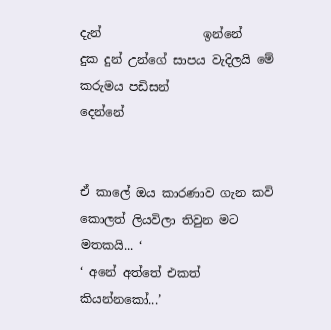දැන්                 ඉන්නේ
දුක දුන් උන්ගේ සාපය වැදිලයි මේ කරුමය පඩිසන්             දෙන්නේ


ඒ කාලේ ඔය කාරණාව ගැන කවි කොලත් ලියවිලා තිවුන මට මතකයි... ‘
‘ අනේ අත්තේ එකත්  කියන්නකෝ...’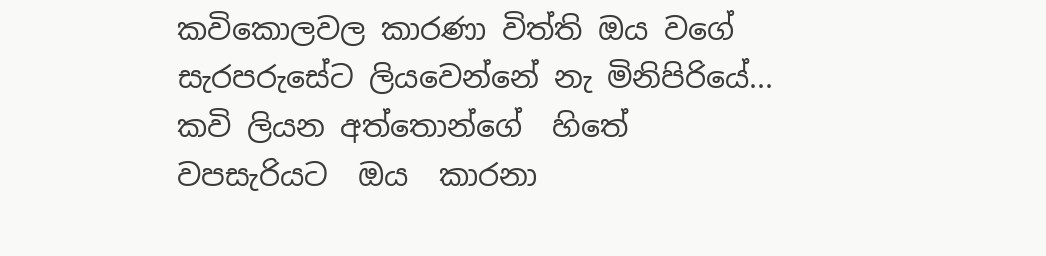කවිකොලවල කාරණා විත්ති ඔය වගේ සැරපරුසේට ලියවෙන්නේ නැ මිනිපිරියේ...  කවි ලියන අත්තොන්ගේ  හිතේ වපසැරියට  ඔය  කාරනා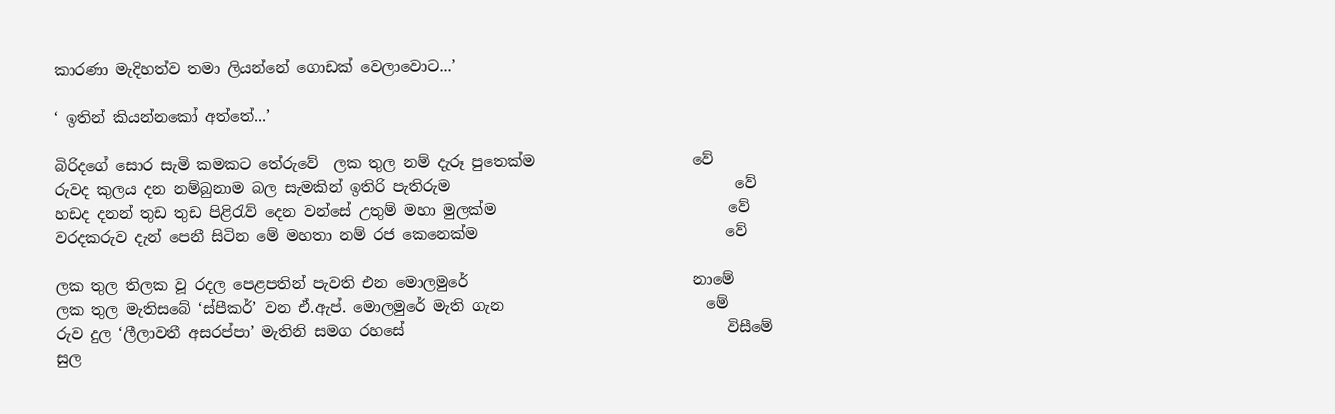කාරණා මැදිහත්ව තමා ලියන්නේ ගොඩක් වෙලාවොට...’

‘ ඉතින් කියන්නකෝ අත්තේ...’

බිරිදගේ සොර සැමි කමකට තේරුවේ  ලක තුල නම් දැරූ පුතෙක්ම                     වේ
රුවද කුලය දන නම්බුනාම බල සැමකින් ඉතිරි පැතිරුම                                      වේ
හඩද දනන් තුඩ තුඩ පිළිරැව් දෙන වන්සේ උතුම් මහා මුලක්ම                               වේ
වරදකරුව දැන් පෙනී සිටින මේ මහතා නම් රජ කෙනෙක්ම                                 වේ

ලක තුල තිලක වූ රදල පෙළපතින් පැවති එන මොලමුරේ                              නාමේ
ලක තුල මැතිසබේ ‘ස්පීකර්’ වන ඒ.ඇප්. මොලමුරේ මැති ගැන                           මේ
රුව දුල ‘ලීලාවතී අසරප්පා’ මැතිනි සමග රහසේ                                           විසීමේ
සුල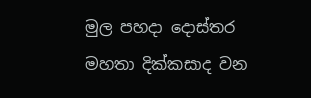මුල පහදා දොස්තර මහතා දික්කසාද වන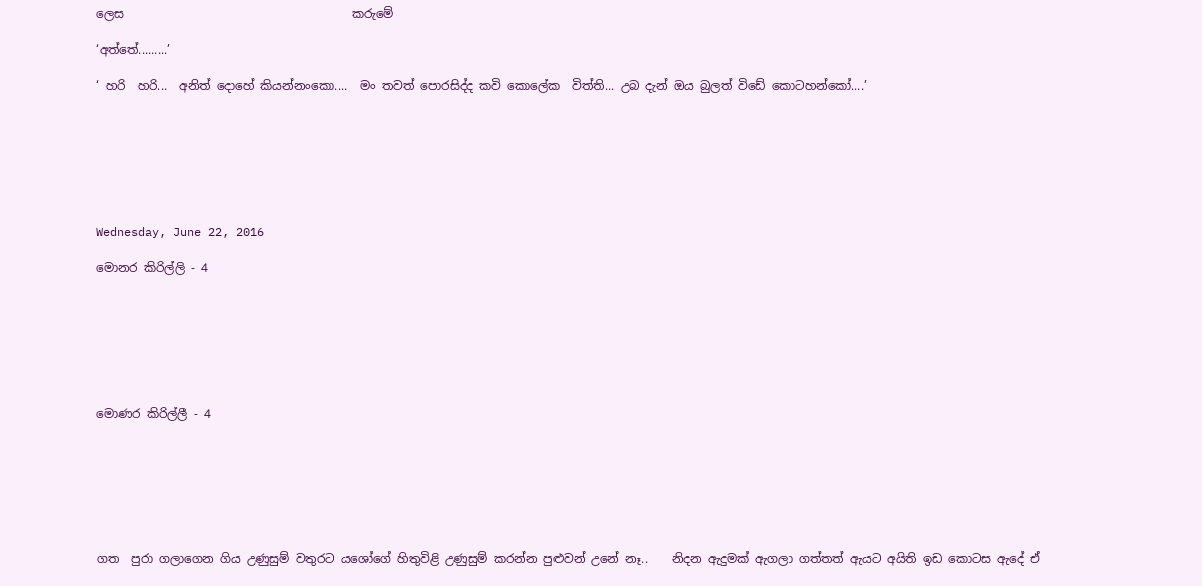ලෙස                                      කරුමේ

‘අත්තේ.........’

‘ හරි  හරි...  අනිත් දොහේ කියන්නංකො....  මං තවත් පොරසිද්ද කවි කොලේක  විත්ති... උබ දැන් ඔය බුලත් විඩේ කොටහන්කෝ....’







Wednesday, June 22, 2016

මොනර කිරිල්ලි - 4







මොණර කිරිල්ලී - 4







ගත  පුරා ගලාගෙන ගිය උණුසුම් වතුරට යශෝගේ හිතුවිළි උණුසුම් කරන්න පුළුවන් උනේ නෑ..    නිදන ඇදුමක් ඇගලා ගත්තත් ඇයට අයිති ඉඩ කොටස ඇදේ ඒ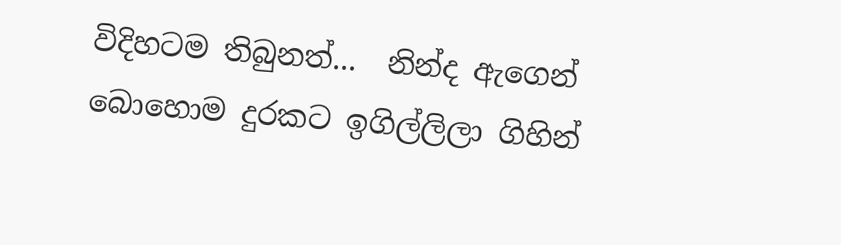විදිහටම තිබුනත්...  නින්ද ඇගෙන් බොහොම දුරකට ඉගිල්ලිලා ගිහින්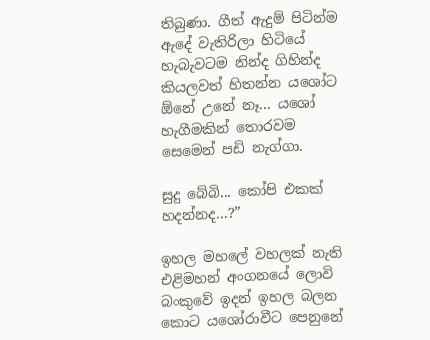තිබුණා. ගීත් ඇදුම් පිටින්ම ඇදේ වැතිරිලා හිටියේ හැබැවටම නින්ද ගිහින්ද කියලවත් හිතන්න යශෝට ඕනේ උනේ නෑ... යශෝ හැගීමකින් තොරවම සෙමෙන් පඩි නැග්ගා.

සුදු බේබි... කෝපි එකක් හදන්නද...?”

ඉහල මහලේ වහලක් නැති එළිමහන් අංගනයේ ලොවි බංකුවේ ඉදන් ඉහල බලන කොට යශෝරාවීට පෙනුනේ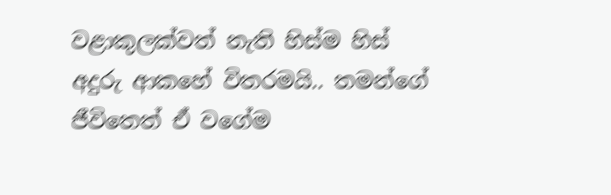වළාකුලක්වත් නැති හිස්ම හිස් අදුරු ආකහේ විතරමයි.. තමන්ගේ ජීවිතෙත් ඒ වගේම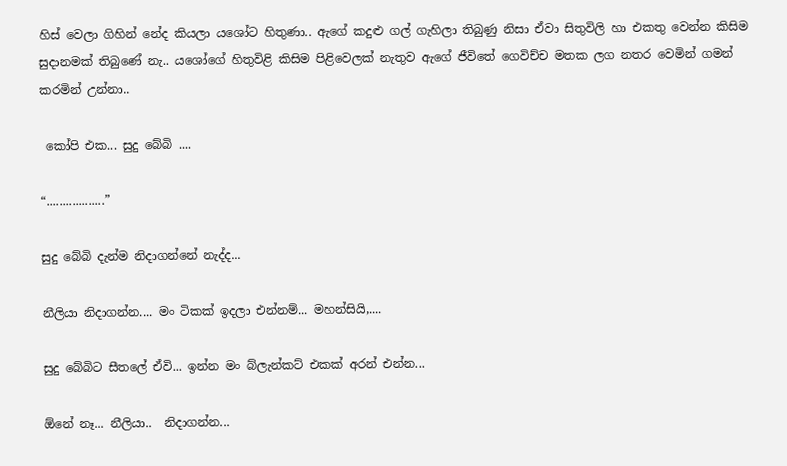හිස් වෙලා ගිහින් නේද කියලා යශෝට හිතුණා.. ඇගේ කදුළු ගල් ගැහිලා තිබුණු නිසා ඒවා සිතුවිලි හා එකතු වෙන්න කිසිම සුදානමක් තිබුණේ නැ.. යශෝගේ හිතුවිළි කිසිම පිළිවෙලක් නැතුව ඇගේ ජීවිතේ ගෙවිච්ච මතක ලග නතර වෙමින් ගමන් කරමින් උන්නා..

 කෝපි එක... සුදු බේබි ....

“..................”

සුදු බේබි දැන්ම නිදාගන්නේ නැද්ද...

නීලියා නිදාගන්න.... මං ටිකක් ඉදලා එන්නම්... මහන්සියි,....

සුදු බේබිට සීතලේ ඒවි... ඉන්න මං බ්ලැන්කට් එකක් අරන් එන්න...

ඕනේ නෑ... නීලියා..  නිදාගන්න...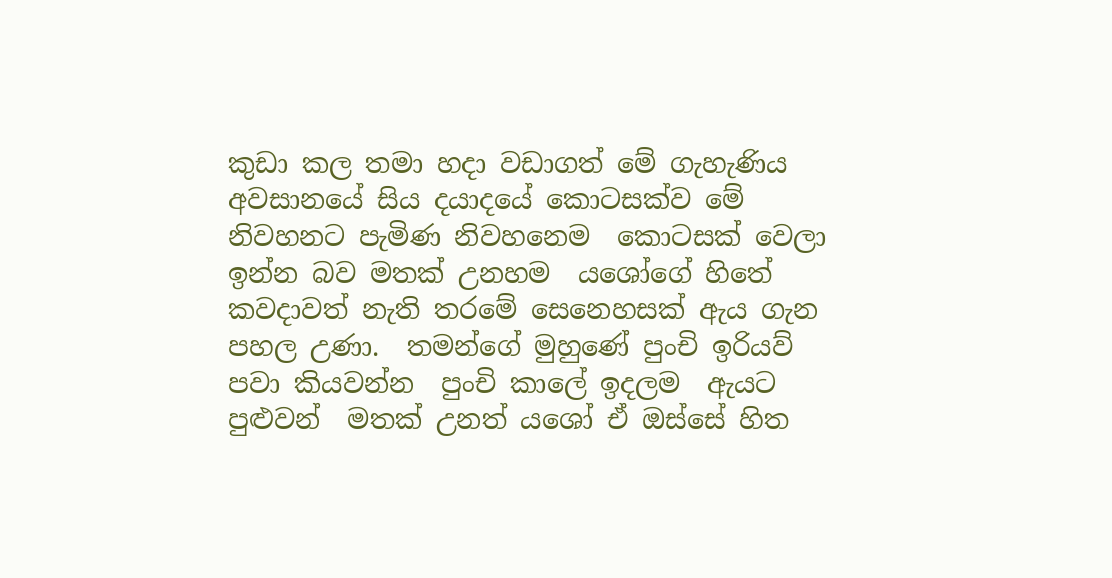කුඩා කල තමා හදා වඩාගත් මේ ගැහැණිය අවසානයේ සිය දයාදයේ කොටසක්ව මේ නිවහනට පැමිණ නිවහනෙම  කොටසක් වෙලා ඉන්න බව මතක් උනහම  යශෝගේ හිතේ කවදාවත් නැති තරමේ සෙනෙහසක් ඇය ගැන පහල උණා.  තමන්ගේ මුහුණේ පුංචි ඉරියව් පවා කියවන්න  පුංචි කාලේ ඉදලම  ඇයට පුළුවන්  මතක් උනත් යශෝ ඒ ඔස්සේ හිත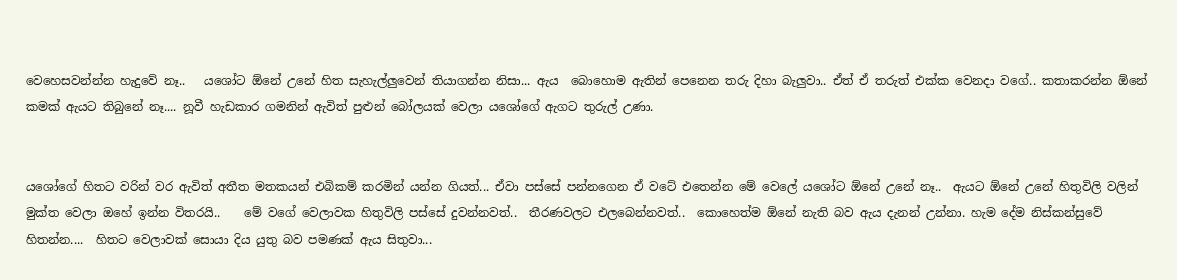වෙහෙසවන්න්න හැදුවේ නෑ..   යශෝට ඕනේ උනේ හිත සැහැල්ලුවෙන් තියාගන්න නිසා... ඇය  බොහොම ඇතින් පෙනෙන තරු දිහා බැලුවා.. ඒත් ඒ තරුත් එක්ක වෙනදා වගේ.. කතාකරන්න ඕනේ කමක් ඇයට තිබුනේ නෑ.... නූවී හැඩකාර ගමනින් ඇවිත් පුළුන් බෝලයක් වෙලා යශෝගේ ඇගට තුරුල් උණා.


යශෝගේ හිතට වරින් වර ඇවිත් අතීත මතකයන් එබිකම් කරමින් යන්න ගියත්... ඒවා පස්සේ පන්නගෙන ඒ වටේ එතෙන්න මේ වෙලේ යශෝට ඕනේ උනේ නෑ..  ඇයට ඕනේ උනේ හිතුවිලි වලින් මුක්ත වෙලා ඔහේ ඉන්න විතරයි..    මේ වගේ වෙලාවක හිතුවිලි පස්සේ දුවන්නවත්..  තීරණවලට එලබෙන්නවත්..  කොහෙත්ම ඕනේ නැති බව ඇය දැනන් උන්නා. හැම දේම නිස්කන්සුවේ හිතන්න....  හිතට වෙලාවක් සොයා දිය යුතු බව පමණක් ඇය සිතුවා...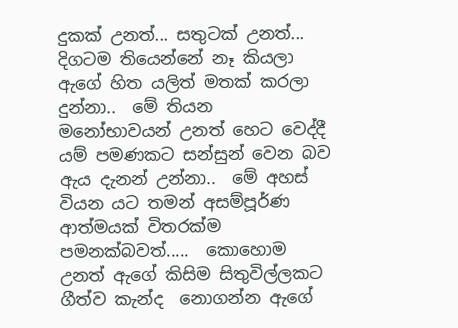දුකක් උනත්... සතුටක් උනත්... දිගටම තියෙන්නේ නෑ කියලා ඇගේ හිත යලිත් මතක් කරලා දුන්නා..  මේ තියන මනෝභාවයන් උනත් හෙට වෙද්දී යම් පමණකට සන්සුන් වෙන බව ඇය දැනන් උන්නා..  මේ අහස් වියන යට තමන් අසම්පූර්ණ ආත්මයක් විතරක්ම පමනක්බවත්.....  කොහොම උනත් ඇගේ කිසිම සිතුවිල්ලකට ගීත්ව කැන්ද  නොගන්න ඇගේ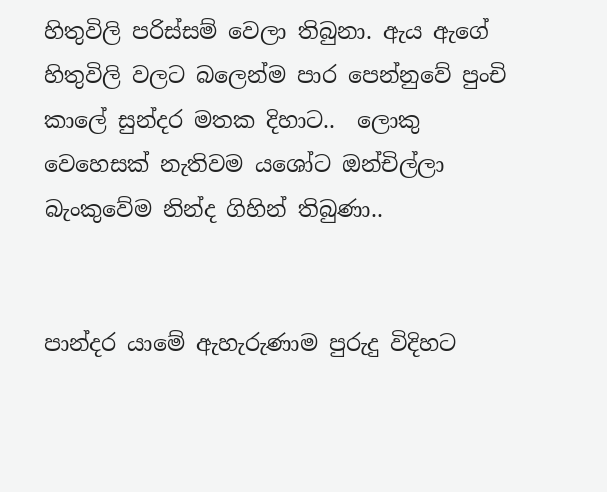හිතුවිලි පරිස්සම් වෙලා තිබුනා. ඇය ඇගේ හිතුවිලි වලට බලෙන්ම පාර පෙන්නුවේ පුංචි කාලේ සුන්දර මතක දිහාට..  ලොකු වෙහෙසක් නැතිවම යශෝට ඔන්චිල්ලා බැංකුවේම නින්ද ගිහින් තිබුණා..


පාන්දර යාමේ ඇහැරුණාම පුරුදු විදිහට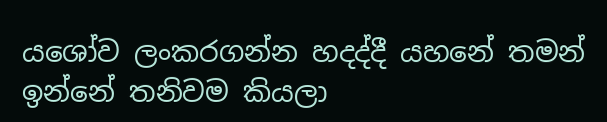යශෝව ලංකරගන්න හදද්දී යහනේ තමන් ඉන්නේ තනිවම කියලා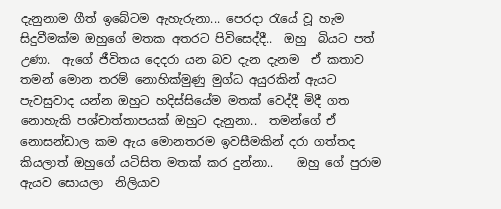දැනුනාම ගීත් ඉබේටම ඇහැරුනා... පෙරදා රැයේ වූ හැම සිදුවීමක්ම ඔහුගේ මතක අතරට පිවිසෙද්දී..  ඔහු  බියට පත් උණා.  ඇගේ ජීවිතය දෙදරා යන බව දැන දැනම  ඒ කතාව  තමන් මොන තරම් නොහික්මුණු මුග්ධ අයුරකින් ඇයට පැවසුවාද යන්න ඔහුට හදිස්සියේම මතක් වෙද්දී මිදී ගත නොහැකි පශ්චාත්තාපයක් ඔහුට දැනුනා..  තමන්ගේ ඒ නොසන්ඩාල කම ඇය මොනතරම ඉවසීමකින් දරා ගත්තද කියලාත් ඔහුගේ යටිසිත මතක් කර දුන්නා..    ඔහු ගේ පුරාම ඇයව සොයලා  නිලියාව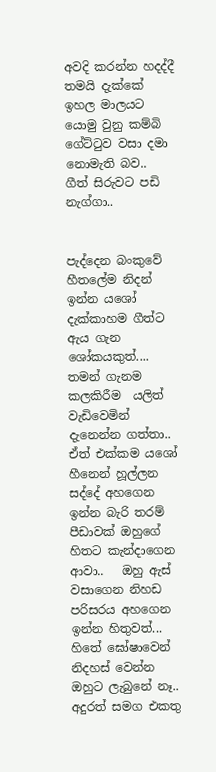අවදි කරන්න හදද්දී තමයි දැක්කේ ඉහල මාලයට යොමු වුනු කම්බි ගේට්ටුව වසා දමා නොමැති බව..  ගීත් සිරුවට පඩි නැග්ගා..


පැද්දෙන බංකුවේ හීතලේම නිදන් ඉන්න යශෝ දැක්කාහම ගීත්ට ඇය ගැන ශෝකයකුත්.... තමන් ගැනම කලකිරීම  යලිත් වැඩිවෙමින්  දැනෙන්න ගත්තා..  ඒත් එක්කම යශෝ හීනෙන් හූල්ලන සද්දේ අහගෙන ඉන්න බැරි තරම් පීඩාවක් ඔහුගේ හිතට කැන්දාගෙන ආවා..   ඔහු ඇස් වසාගෙන නිහඩ පරිසරය අහගෙන ඉන්න හිතුවත්...  හිතේ ඝෝෂාවෙන් නිදහස් වෙන්න ඔහුට ලැබුනේ නෑ..  අදුරත් සමග එකතු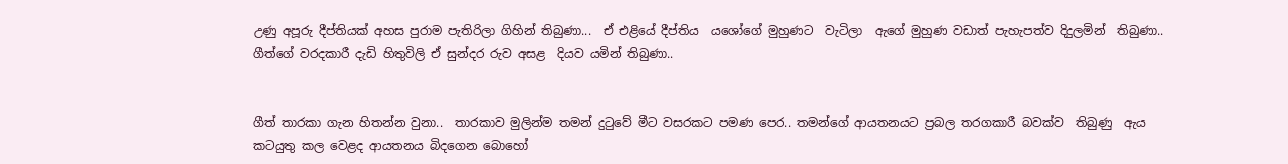උණු අපූරු දීප්තියක් අහස පුරාම පැතිරිලා ගිහින් තිබුණා...  ඒ එළියේ දීප්තිය  යශෝගේ මුහුණට  වැටිලා  ඇගේ මුහුණ වඩාත් පැහැපත්ව දිදුලමින්  තිබුණා..  ගීත්ගේ වරදකාරී දැඩි හිතුවිලි ඒ සුන්දර රුව අසළ  දියව යමින් තිබුණා..


ගීත් තාරකා ගැන හිතන්න වුනා..  තාරකාව මුලින්ම තමන් දුටුවේ මීට වසරකට පමණ පෙර.. තමන්ගේ ආයතනයට ප්‍රබල තරගකාරී බවක්ව  තිබුණු  ඇය කටයුතු කල වෙළද ආයතනය බිදගෙන බොහෝ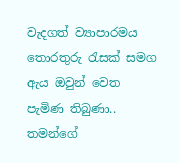වැදගත් ව්‍යාපාරමය තොරතුරු රැසක් සමග ඇය ඔවුන් වෙත පැමිණ තිබුණා..  තමන්ගේ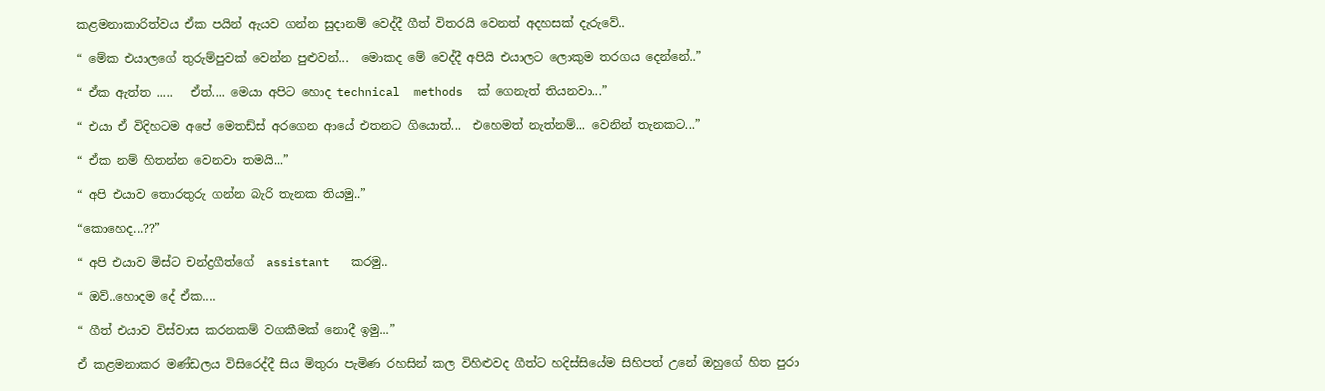කළමනාකාරිත්වය ඒක පයින් ඇයව ගන්න සුදානම් වෙද්දී ගීත් විතරයි වෙනත් අදහසක් දැරුවේ..

“ මේක එයාලගේ තුරුම්පුවක් වෙන්න පුළුවන්...  මොකද මේ වෙද්දී අපියි එයාලට ලොකුම තරගය දෙන්නේ..”

“ ඒක ඇත්ත .....   ඒත්.... මෙයා අපිට හොද technical  methods  ක් ගෙනැත් තියනවා...”

“ එයා ඒ විදිහටම අපේ මෙතඩ්ස් අරගෙන ආයේ එතනට ගියොත්...  එහෙමත් නැත්නම්... වෙනින් තැනකට...”

“ ඒක නම් හිතන්න වෙනවා තමයි...”

“ අපි එයාව තොරතුරු ගන්න බැරි තැනක තියමු..”

“කොහෙද...??”

“ අපි එයාව මිස්ට චන්ද්‍රගීත්ගේ  assistant   කරමු..

“ ඔව්..හොදම දේ ඒක....

“ ගීත් එයාව විස්වාස කරනකම් වගකීමක් නොදී ඉමු...”

ඒ කළමනාකර මණ්ඩලය විසිරෙද්දී සිය මිතුරා පැමිණ රහසින් කල විහිළුවද ගීත්ට හදිස්සියේම සිහිපත් උනේ ඔහුගේ හිත පුරා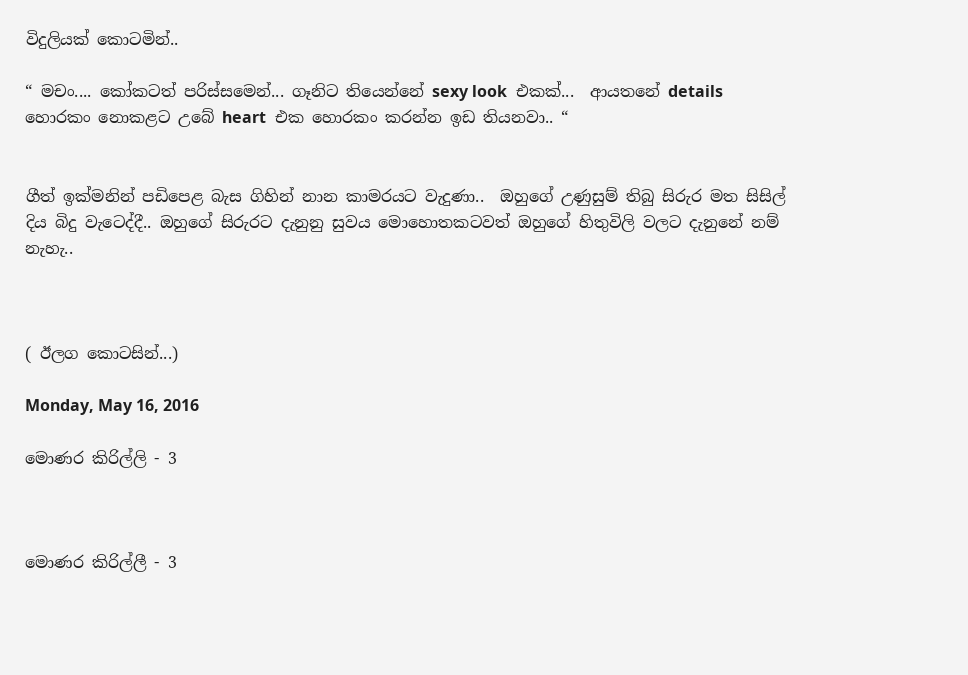විදුලියක් කොටමින්..

“ මචං.... කෝකටත් පරිස්සමෙන්... ගෑනිට තියෙන්නේ sexy look  එකක්...  ආයතනේ details  හොරකං නොකළට උබේ heart  එක හොරකං කරන්න ඉඩ තියනවා.. “


ගීත් ඉක්මනින් පඩිපෙළ බැස ගිහින් නාන කාමරයට වැදුණා..  ඔහුගේ උණුසුම් තිබු සිරුර මත සිසිල් දිය බිදු වැටෙද්දී.. ඔහුගේ සිරුරට දැනුනු සුවය මොහොතකටවත් ඔහුගේ හිතුවිලි වලට දැනුනේ නම් නැහැ..



( ඊලග කොටසින්...)

Monday, May 16, 2016

මොණර කිරිල්ලි - 3



මොණර කිරිල්ලී - 3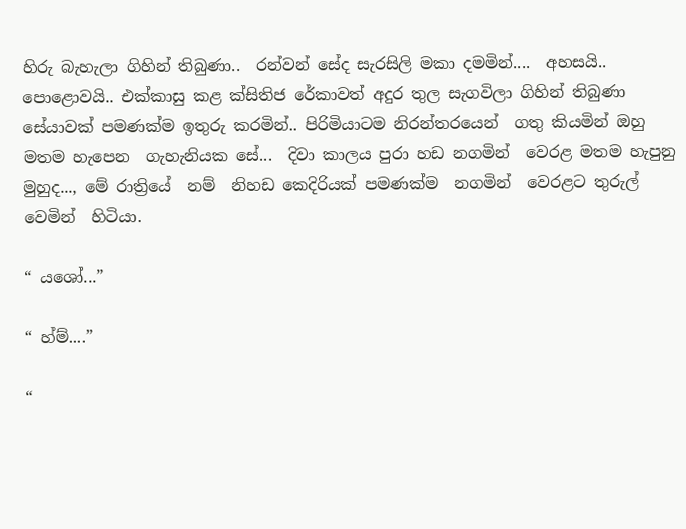හිරු බැහැලා ගිහින් තිබුණා..  රන්වන් සේද සැරසිලි මකා දමමින්....  අහසයි.. පොළොවයි.. එක්කාසු කළ ක්සිතිජ රේකාවත් අදුර තුල සැගවිලා ගිහින් තිබුණා සේයාවක් පමණක්ම ඉතුරු කරමින්.. පිරිමියාටම නිරන්තරයෙන්  ගතු කියමින් ඔහු මතම හැපෙන  ගැහැනියක සේ...  දිවා කාලය පුරා හඩ නගමින්  වෙරළ මතම හැපුනු මුහුද..., මේ රාත්‍රියේ  නම්  නිහඩ කෙදිරියක් පමණක්ම  නගමින්  වෙරළට තුරුල් වෙමින්  හිටියා.

“ යශෝ...”

“ හ්ම්....”

“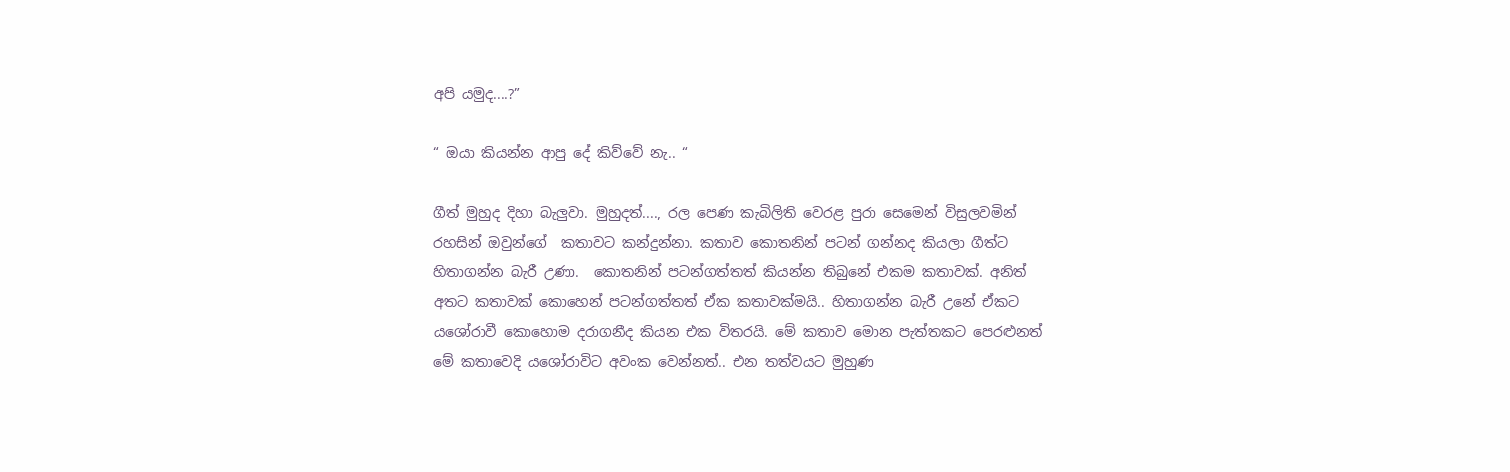අපි යමුද....?”

“ ඔයා කියන්න ආපු දේ කිව්වේ නැ.. “

ගීත් මුහුද දිහා බැලුවා. මුහුදත්...., රල පෙණ කැබිලිති වෙරළ පුරා සෙමෙන් විසුලවමින් රහසින් ඔවුන්ගේ  කතාවට කන්දුන්නා. කතාව කොතනින් පටන් ගන්නද කියලා ගීත්ට හිතාගන්න බැරී උණා.  කොතනින් පටන්ගත්තත් කියන්න තිබුනේ එකම කතාවක්. අනිත් අතට කතාවක් කොහෙන් පටන්ගත්තත් ඒක කතාවක්මයි.. හිතාගන්න බැරී උනේ ඒකට යශෝරාවී කොහොම දරාගනීද කියන එක විතරයි. මේ කතාව මොන පැත්තකට පෙරළුනත් මේ කතාවෙදි යශෝරාවිට අවංක වෙන්නත්.. එන තත්වයට මුහුණ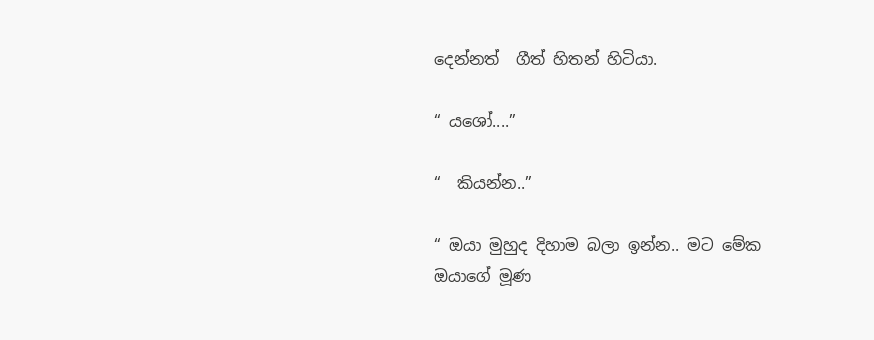දෙන්නත්  ගීත් හිතන් හිටියා.

“ යශෝ....”

“  කියන්න..”

“ ඔයා මුහුද දිහාම බලා ඉන්න.. මට මේක ඔයාගේ මූණ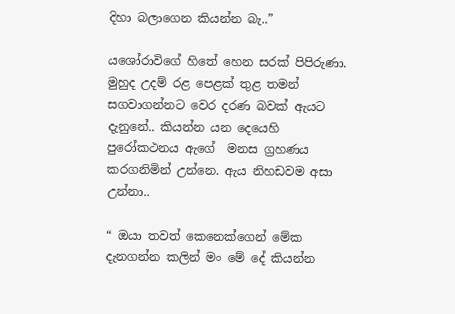දිහා බලාගෙන කියන්න බැ..”

යශෝරාවිගේ හිතේ හෙන සරක් පිපිරුණා.  මුහුද උදම් රළ පෙළක් තුළ තමන් සගවාගන්නට වෙර දරණ බවක් ඇයට දැනුනේ.. කියන්න යන දෙයෙහි පුරෝකථනය ඇගේ  මනස ග්‍රහණය කරගනිමින් උන්නෙ. ඇය නිහඩවම අසා උන්නා..

“ ඔයා තවත් කෙනෙක්ගෙන් මේක දැනගන්න කලින් මං මේ දේ කියන්න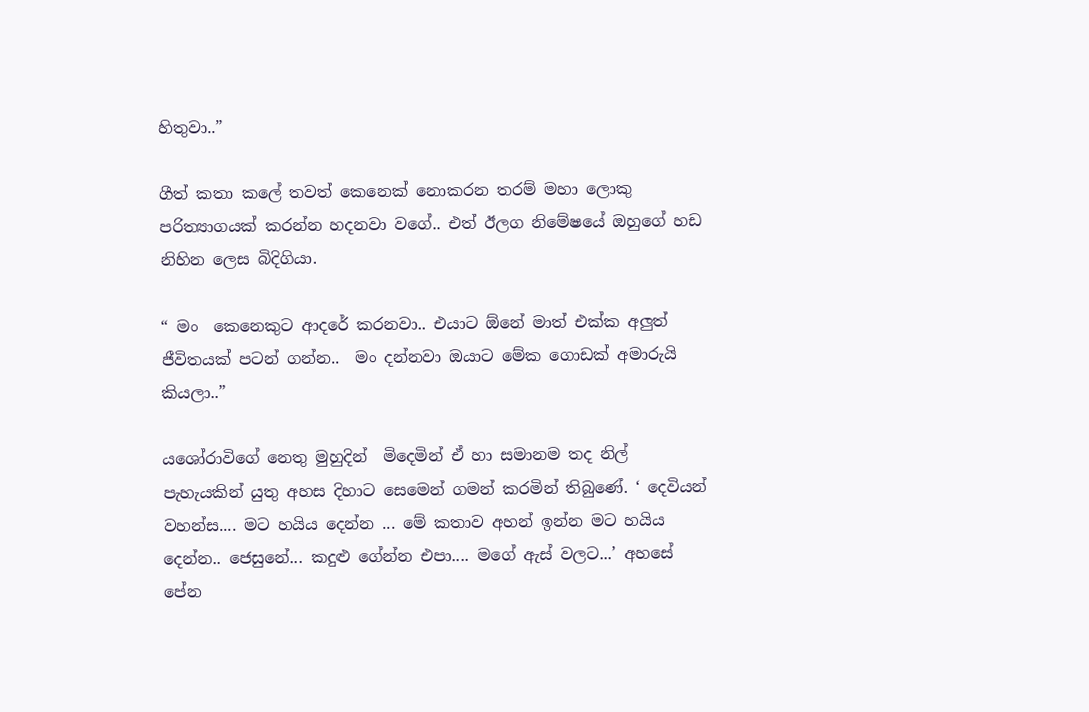හිතුවා..”

ගීත් කතා කලේ තවත් කෙනෙක් නොකරන තරම් මහා ලොකු පරිත්‍යාගයක් කරන්න හදනවා වගේ.. එත් ඊලග නිමේෂයේ ඔහුගේ හඩ නිහින ලෙස බිදිගියා.

“ මං  කෙනෙකුට ආදරේ කරනවා.. එයාට ඕනේ මාත් එක්ක අලුත් ජීවිතයක් පටන් ගන්න..  මං දන්නවා ඔයාට මේක ගොඩක් අමාරුයි කියලා..”

යශෝරාවිගේ නෙතු මුහුදින්  මිදෙමින් ඒ හා සමානම තද නිල් පැහැයකින් යුතු අහස දිහාට සෙමෙන් ගමන් කරමින් තිබුණේ. ‘ දෙවියන් වහන්ස.... මට හයිය දෙන්න ... මේ කතාව අහන් ඉන්න මට හයිය දෙන්න.. ජෙසුනේ... කදුළු ගේන්න එපා.... මගේ ඇස් වලට...’ අහසේ පේන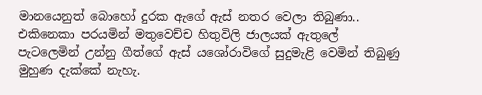මානයෙනුත් බොහෝ දුරක ඇගේ ඇස් නතර වෙලා තිබුණා.. එකිනෙකා පරයමින් මතුවෙච්ච හිතුවිලි ජාලයක් ඇතුලේ පැටලෙමින් උන්නු ගීත්ගේ ඇස් යශෝරාවිගේ සුදුමැළි වෙමින් තිබුණු  මුහුණ දැක්කේ නැහැ.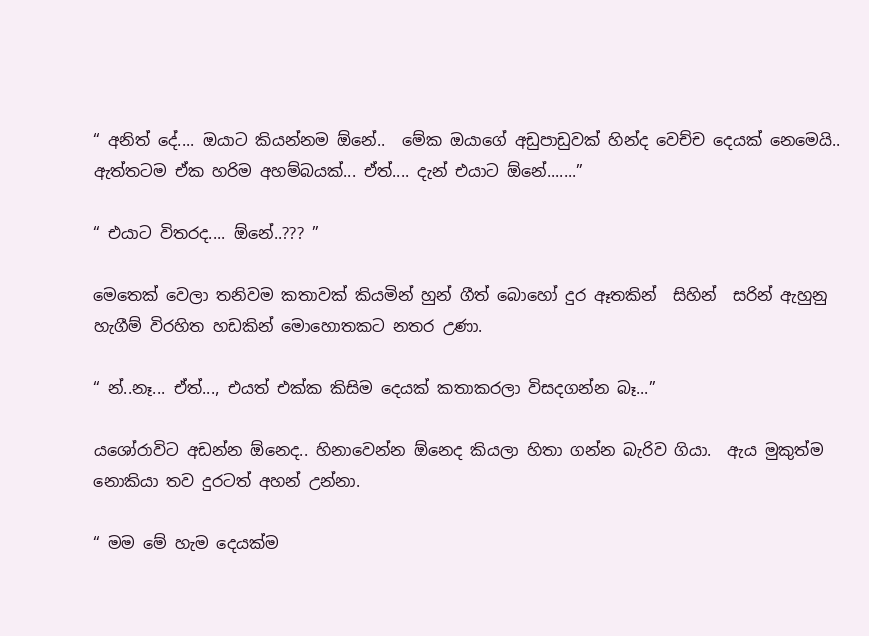“ අනිත් දේ.... ඔයාට කියන්නම ඕනේ..  මේක ඔයාගේ අඩුපාඩුවක් හින්ද වෙච්ච දෙයක් නෙමෙයි.. ඇත්තටම ඒක හරිම අහම්බයක්... ඒත්.... දැන් එයාට ඕනේ.......”

“ එයාට විතරද.... ඕනේ..??? ”

මෙතෙක් වෙලා තනිවම කතාවක් කියමින් හුන් ගීත් බොහෝ දුර ඈතකින්  සිහින්  සරින් ඇහුනු හැගීම් විරහිත හඩකින් මොහොතකට නතර උණා.

“ න්..නෑ... ඒත්..., එයත් එක්ක කිසිම දෙයක් කතාකරලා විසදගන්න බෑ...”

යශෝරාවිට අඩන්න ඕනෙද.. හිනාවෙන්න ඕනෙද කියලා හිතා ගන්න බැරිව ගියා.  ඇය මුකුත්ම නොකියා තව දුරටත් අහන් උන්නා.

“ මම මේ හැම දෙයක්ම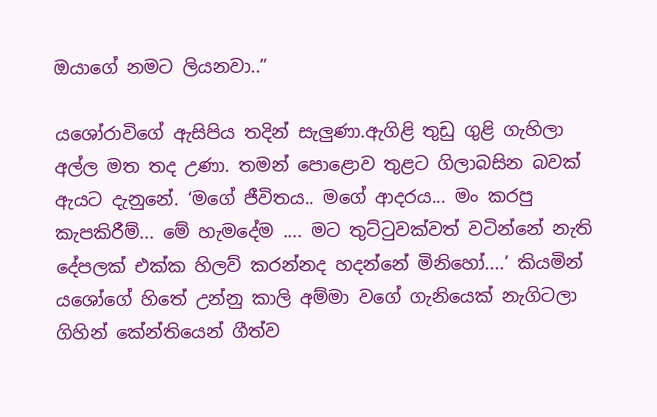ඔයාගේ නමට ලියනවා..”

යශෝරාවිගේ ඇසිපිය තදින් සැලුණා.ඇගිළි තුඩු ගුළි ගැහිලා අල්ල මත තද උණා. තමන් පොළොව තුළට ගිලාබසින බවක් ඇයට දැනුනේ. ‘මගේ ජීවිතය.. මගේ ආදරය... මං කරපු කැපකිරීම්... මේ හැමදේම .... මට තුට්ටුවක්වත් වටින්නේ නැති දේපලක් එක්ක හිලව් කරන්නද හදන්නේ මිනිහෝ....’ කියමින් යශෝගේ හිතේ උන්නු කාලි අම්මා වගේ ගැනියෙක් නැගිටලා  ගිහින් කේන්තියෙන් ගීත්ව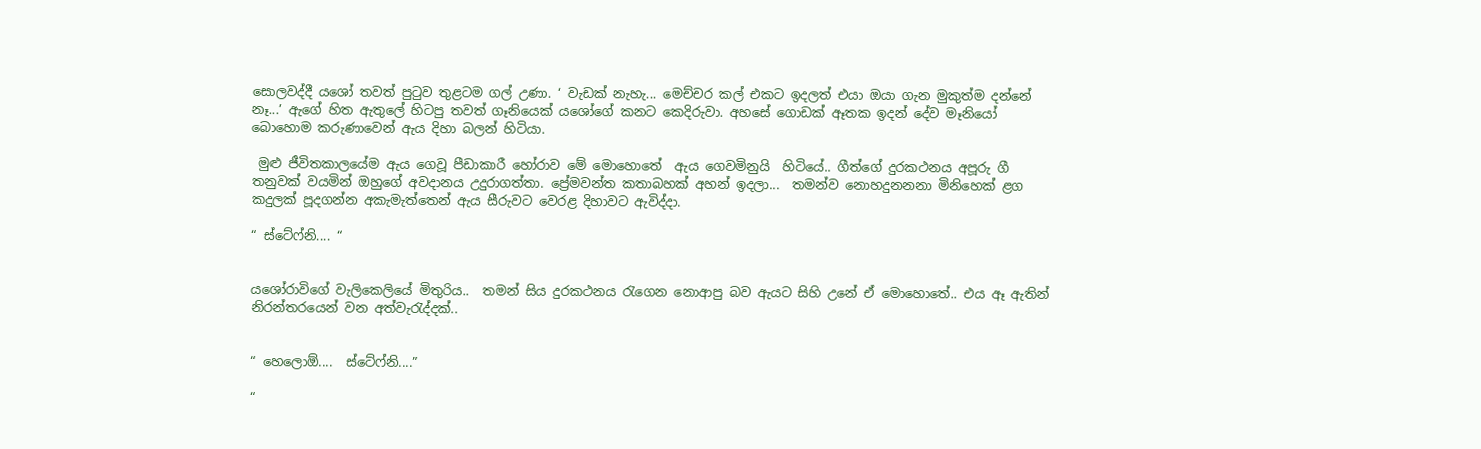සොලවද්දී යශෝ තවත් පුටුව තුළටම ගල් උණා. ‘ වැඩක් නැහැ... මෙච්චර කල් එකට ඉදලත් එයා ඔයා ගැන මුකුත්ම දන්නේ නෑ...’ ඇගේ හිත ඇතුලේ හිටපු තවත් ගෑනියෙක් යශෝගේ කනට කෙදිරුවා. අහසේ ගොඩක් ඈතක ඉදන් දේව මෑනියෝ බොහොම කරුණාවෙන් ඇය දිහා බලන් හිටියා.

 මුළු ජීවිතකාලයේම ඇය ගෙවූ පීඩාකාරී හෝරාව මේ මොහොතේ  ඇය ගෙවමිනුයි  හිටියේ.. ගීත්ගේ දුරකථනය අපූරු ගී තනුවක් වයමින් ඔහුගේ අවදානය උදුරාගත්තා. ප්‍රේමවන්ත කතාබහක් අහන් ඉදලා...  තමන්ව නොහදුනනනා මිනිහෙක් ළග කදුලක් පූදගන්න අකැමැත්තෙන් ඇය සීරුවට වෙරළ දිහාවට ඇවිද්දා.

“ ස්ටේෆ්නි.... “


යශෝරාවිගේ වැලිකෙලියේ මිතුරිය..  තමන් සිය දුරකථනය රැගෙන නොආපු බව ඇයට සිහි උනේ ඒ මොහොතේ.. එය ඈ ඇතින් නිරන්තරයෙන් වන අත්වැරැද්දක්..


“ හෙලොඕ....  ස්ටේෆ්නි....”

“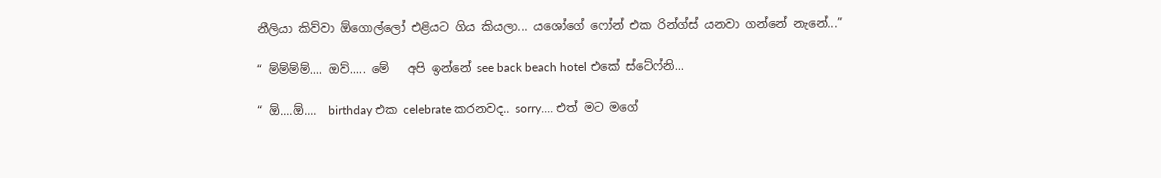නීලියා කිව්වා ඕගොල්ලෝ එළියට ගිය කියලා... යශෝගේ ෆෝන් එක රින්ග්ස් යනවා ගන්නේ නැනේ...”

“ ම්ම්ම්ම්.... ඔව්..... මේ   අපි ඉන්නේ see back beach hotel එකේ ස්ටේෆ්නි...

“ ඕ....ඕ....  birthday එක celebrate කරනවද.. sorry.... එත් මට මගේ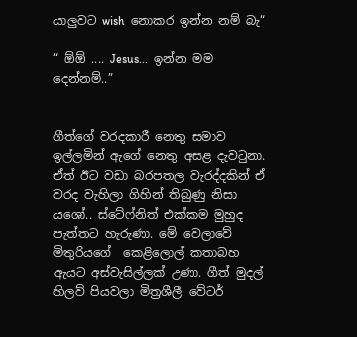යාලුවට wish  නොකර ඉන්න නම් බැ“

“ ඕඕ .... Jesus...  ඉන්න මම දෙන්නම්..”


ගීත්ගේ වරදකාරී නෙතු සමාව ඉල්ලමින් ඇගේ නෙතු අසළ දැවටුනා.  ඒත් ඊට වඩා බරපතල වැරද්දකින් ඒ වරද වැහිලා ගිහින් තිබුණු නිසා යශෝ.. ස්ටේෆ්නිත් එක්කම මුහුද පැත්තට හැරුණා. මේ වෙලාවේ මිතුරියගේ  කෙළිලොල් කතාබහ ඇයට අස්වැසිල්ලක් උණා. ගීත් මුදල් හිලව් පියවලා මිත්‍රශීලී වේටර්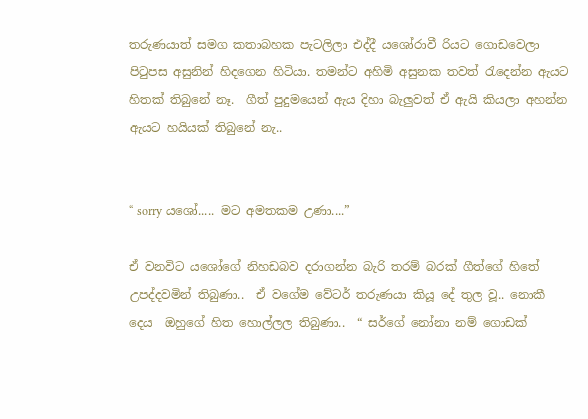තරුණයාත් සමග කතාබහක පැටලිලා එද්දී යශෝරාවී රියට ගොඩවෙලා පිටුපස අසුනින් හිදගෙන හිටියා. තමන්ට අහිමි අසුනක තවත් රැදෙන්න ඇයට හිතක් තිබුනේ නෑ.  ගීත් පුදුමයෙන් ඇය දිහා බැලුවත් ඒ ඇයි කියලා අහන්න ඇයට හයියක් තිබුනේ නැ..


“ sorry යශෝ..... මට අමතකම උණා....”

ඒ වනවිට යශෝගේ නිහඩබව දරාගන්න බැරි තරම් බරක් ගීත්ගේ හිතේ උපද්දවමින් තිබුණා..  ඒ වගේම වේටර් තරුණයා කියූ දේ තුල වූ.. නොකී දෙය  ඔහුගේ හිත හොල්ලල තිබුණා..  “ සර්ගේ නෝනා නම් ගොඩක්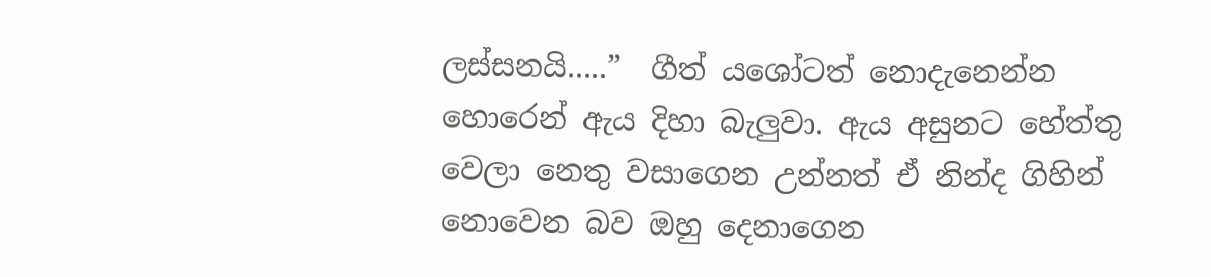ලස්සනයි.....”  ගීත් යශෝටත් නොදැනෙන්න හොරෙන් ඇය දිහා බැලුවා. ඇය අසුනට හේත්තු වෙලා නෙතු වසාගෙන උන්නත් ඒ නින්ද ගිහින් නොවෙන බව ඔහු දෙනාගෙන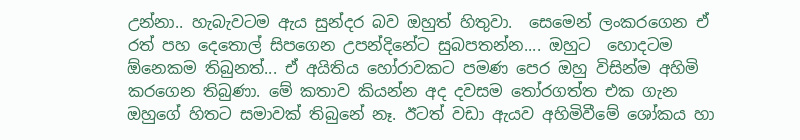උන්නා.. හැබැවටම ඇය සුන්දර බව ඔහුත් හිතුවා.  සෙමෙන් ලංකරගෙන ඒ රත් පහ දෙතොල් සිපගෙන උපන්දිනේට සුබපතන්න.... ඔහුට  හොදටම ඕනෙකම තිබුනත්... ඒ අයිතිය හෝරාවකට පමණ පෙර ඔහු විසින්ම අහිමි කරගෙන තිබුණා. මේ කතාව කියන්න අද දවසම තෝරගත්ත එක ගැන ඔහුගේ හිතට සමාවක් තිබුනේ නෑ. ඊටත් වඩා ඇයව අහිමිවීමේ ශෝකය හා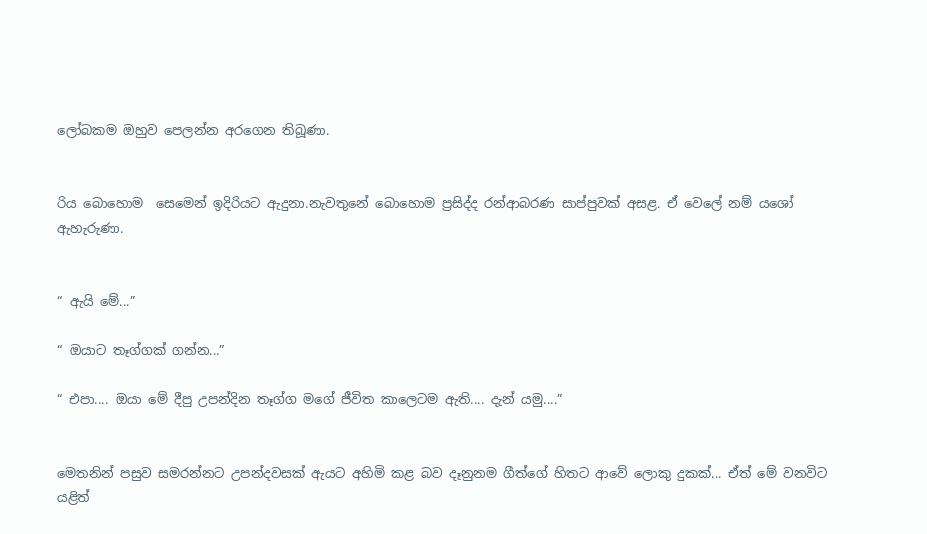ලෝබකම ඔහුව පෙලන්න අරගෙන තිබූණා.


රිය බොහොම  සෙමෙන් ඉදිරියට ඇදුනා.නැවතුනේ බොහොම ප්‍රසිද්ද රන්ආබරණ සාප්පුවක් අසළ. ඒ වෙලේ නම් යශෝ ඇහැරුණා.


“ ඇයි මේ...”

“ ඔයාට තෑග්ගක් ගන්න...”

“ එපා.... ඔයා මේ දීපු උපන්දින තෑග්ග මගේ ජීවිත කාලෙටම ඇති.... දැන් යමු....”


මෙතනින් පසුව සමරන්නට උපන්දවසක් ඇයට අහිමි කළ බව දෑනුනම ගීත්ගේ හිතට ආවේ ලොකු දුකක්... ඒත් මේ වනවිට යළිත්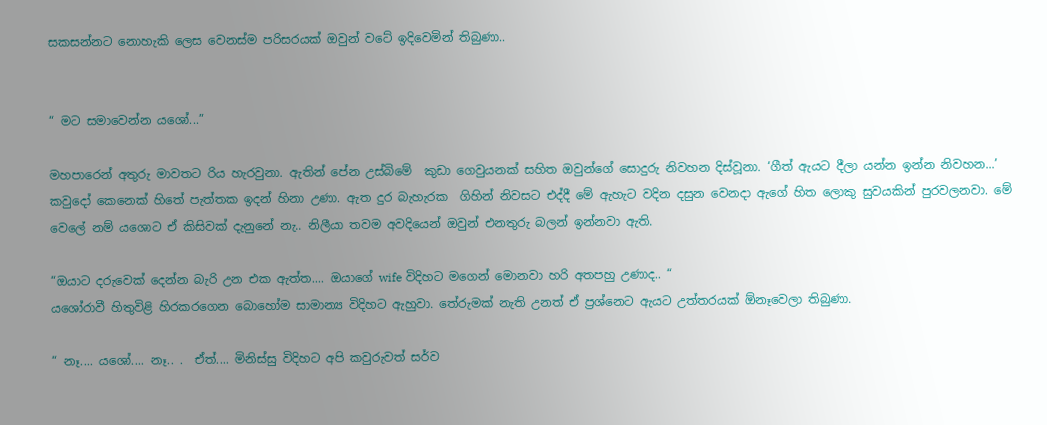සකසන්නට නොහැකි ලෙස වෙනස්ම පරිසරයක් ඔවුන් වටේ ඉදිවෙමින් තිබුණා..


“ මට සමාවෙන්න යශෝ...”

මහපාරෙන් අතුරු මාවතට රිය හැරවුනා. ඇතින් පේන උස්බිමේ  කුඩා ගෙවුයනක් සහිත ඔවුන්ගේ සොදුරු නිවහන දිස්වූනා. ‘ගීත් ඇයට දීලා යන්න ඉන්න නිවහන...’ කවුදෝ කෙනෙක් හිතේ පැත්තක ඉදන් හිනා උණා. ඇත දුර බැහැරක  ගිහින් නිවසට එද්දී මේ ඇහැට වදින දසුන වෙනදා ඇගේ හිත ලොකු සුවයකින් පුරවලනවා. මේ වෙලේ නම් යශොට ඒ කිසිවක් දැනුනේ නැ.. නිලීයා තවම අවදියෙන් ඔවුන් එනතුරු බලන් ඉන්නවා ඇති.

“ඔයාට දරුවෙක් දෙන්න බැරි උන එක ඇත්ත.... ඔයාගේ wife විදිහට මගෙන් මොනවා හරි අතපහු උණාද.. “
යශෝරාවී හිතුවිළි හිරකරගෙන බොහෝම සාමාන්‍ය විදිහට ඇහුවා. තේරුමක් නැති උනත් ඒ ප්‍රශ්නෙට ඇයට උත්තරයක් ඕනෑවෙලා තිබුණා.

“ නෑ.... යශෝ.... නෑ.. .  ඒත්.... මිනිස්සු විදිහට අපි කවුරුවත් සර්ව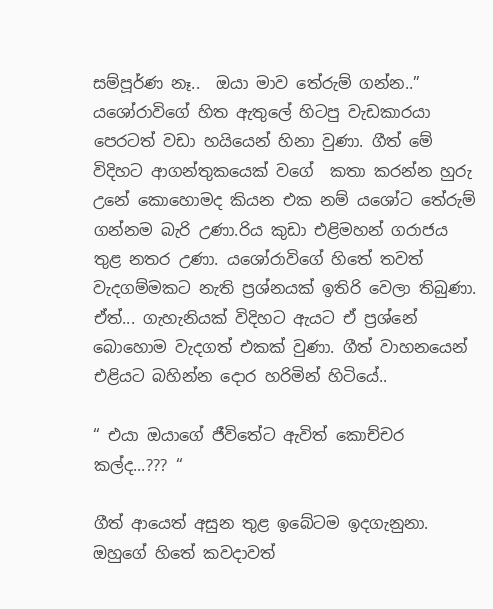සම්පූර්ණ නෑ..  ඔයා මාව තේරුම් ගන්න..”
යශෝරාවිගේ හිත ඇතුලේ හිටපු වැඩකාරයා පෙරටත් වඩා හයියෙන් හිනා වුණා. ගීත් මේ විදිහට ආගන්තුකයෙක් වගේ  කතා කරන්න හුරු උනේ කොහොමද කියන එක නම් යශෝට තේරුම් ගන්නම බැරි උණා.රිය කුඩා එළිමහන් ගරාජය තුළ නතර උණා. යශෝරාවිගේ හිතේ තවත් වැදගම්මකට නැති ප්‍රශ්නයක් ඉතිරි වෙලා තිබුණා. ඒත්... ගැහැනියක් විදිහට ඇයට ඒ ප්‍රශ්නේ බොහොම වැදගත් එකක් වුණා. ගීත් වාහනයෙන් එළියට බහින්න දොර හරිමින් හිටියේ..

“ එයා ඔයාගේ ජීවිතේට ඇවිත් කොච්චර කල්ද...??? “

ගීත් ආයෙත් අසුන තුළ ඉබේටම ඉදගැනුනා. ඔහුගේ හිතේ කවදාවත්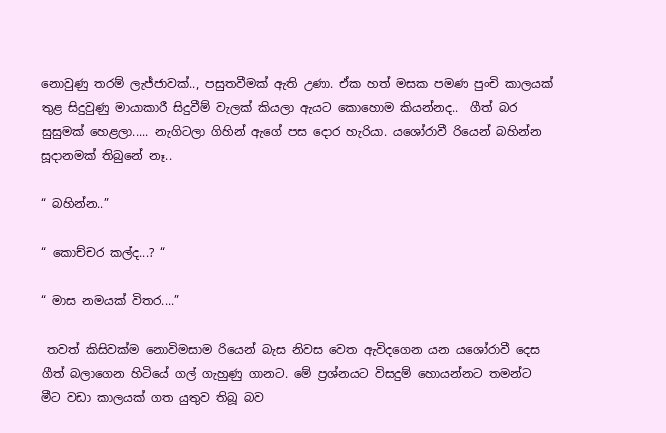නොවුණු තරම් ලැජ්ජාවක්.., පසුතවීමක් ඇති උණා. ඒක හත් මසක පමණ පුංචි කාලයක් තුළ සිදුවුණු මායාකාරී සිදුවීම් වැලක් කියලා ඇයට කොහොම කියන්නද..  ගීත් බර සුසුමක් හෙළලා..... නැගිටලා ගිහින් ඇගේ පස දොර හැරියා. යශෝරාවී රියෙන් බහින්න සූදානමක් තිබුනේ නෑ..

“ බහින්න..”

“ කොච්චර කල්ද...? “

“ මාස නමයක් විතර....”

 තවත් කිසිවක්ම නොවිමසාම රියෙන් බැස නිවස වෙත ඇවිදගෙන යන යශෝරාවී දෙස ගීත් බලාගෙන හිටියේ ගල් ගැහුණු ගානට. මේ ප්‍රශ්නයට විසදුම් හොයන්නට තමන්ට මීට වඩා කාලයක් ගත යුතුව තිබූ බව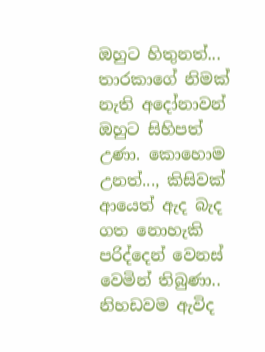ඔහුට හිතුනත්... තාරකාගේ නිමක් නැති අදෝනාවන් ඔහුට සිහිපත් උණා. කොහොම උනත්..., කිසිවක් ආයෙත් ඇද බැද ගත නොහැකි පරිද්දෙන් වෙනස් වෙමින් තිබුණා.. නිහඩවම ඇවිද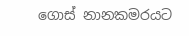ගොස් නානකමරයට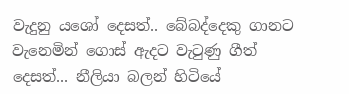වැදුනු යශෝ දෙසත්.. බේබද්දෙකු ගානට වැනෙමින් ගොස් ඇදට වැටුණු ගීත් දෙසත්... නීලියා බලන් හිටියේ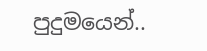පුදුමයෙන්..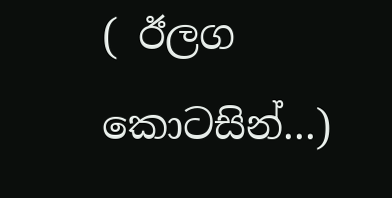( ඊලග කොටසින්...)